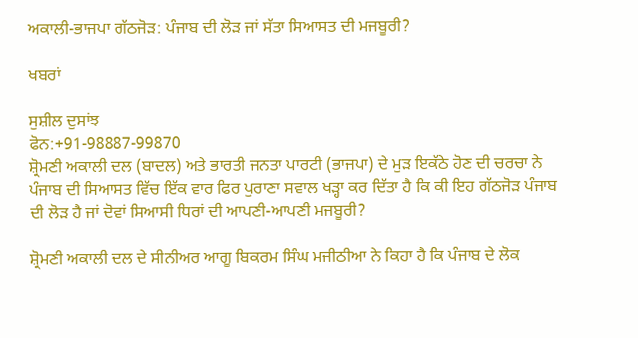ਅਕਾਲੀ-ਭਾਜਪਾ ਗੱਠਜੋੜ: ਪੰਜਾਬ ਦੀ ਲੋੜ ਜਾਂ ਸੱਤਾ ਸਿਆਸਤ ਦੀ ਮਜਬੂਰੀ?

ਖਬਰਾਂ

ਸੁਸ਼ੀਲ ਦੁਸਾਂਝ
ਫੋਨ:+91-98887-99870
ਸ਼੍ਰੋਮਣੀ ਅਕਾਲੀ ਦਲ (ਬਾਦਲ) ਅਤੇ ਭਾਰਤੀ ਜਨਤਾ ਪਾਰਟੀ (ਭਾਜਪਾ) ਦੇ ਮੁੜ ਇਕੱਠੇ ਹੋਣ ਦੀ ਚਰਚਾ ਨੇ ਪੰਜਾਬ ਦੀ ਸਿਆਸਤ ਵਿੱਚ ਇੱਕ ਵਾਰ ਫਿਰ ਪੁਰਾਣਾ ਸਵਾਲ ਖੜ੍ਹਾ ਕਰ ਦਿੱਤਾ ਹੈ ਕਿ ਕੀ ਇਹ ਗੱਠਜੋੜ ਪੰਜਾਬ ਦੀ ਲੋੜ ਹੈ ਜਾਂ ਦੋਵਾਂ ਸਿਆਸੀ ਧਿਰਾਂ ਦੀ ਆਪਣੀ-ਆਪਣੀ ਮਜਬੂਰੀ?

ਸ਼੍ਰੋਮਣੀ ਅਕਾਲੀ ਦਲ ਦੇ ਸੀਨੀਅਰ ਆਗੂ ਬਿਕਰਮ ਸਿੰਘ ਮਜੀਠੀਆ ਨੇ ਕਿਹਾ ਹੈ ਕਿ ਪੰਜਾਬ ਦੇ ਲੋਕ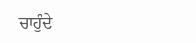ਚਾਹੁੰਦੇ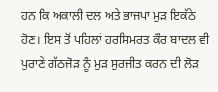ਹਨ ਕਿ ਅਕਾਲੀ ਦਲ ਅਤੇ ਭਾਜਪਾ ਮੁੜ ਇਕੱਠੇ ਹੋਣ। ਇਸ ਤੋਂ ਪਹਿਲਾਂ ਹਰਸਿਮਰਤ ਕੌਰ ਬਾਦਲ ਵੀ ਪੁਰਾਣੇ ਗੱਠਜੋੜ ਨੂੰ ਮੁੜ ਸੁਰਜੀਤ ਕਰਨ ਦੀ ਲੋੜ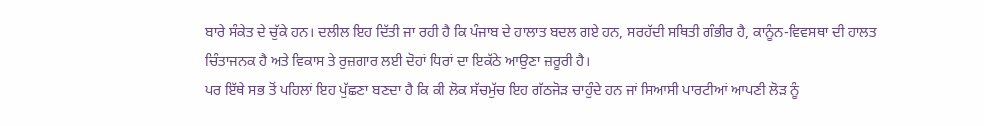ਬਾਰੇ ਸੰਕੇਤ ਦੇ ਚੁੱਕੇ ਹਨ। ਦਲੀਲ ਇਹ ਦਿੱਤੀ ਜਾ ਰਹੀ ਹੈ ਕਿ ਪੰਜਾਬ ਦੇ ਹਾਲਾਤ ਬਦਲ ਗਏ ਹਨ, ਸਰਹੱਦੀ ਸਥਿਤੀ ਗੰਭੀਰ ਹੈ, ਕਾਨੂੰਨ-ਵਿਵਸਥਾ ਦੀ ਹਾਲਤ ਚਿੰਤਾਜਨਕ ਹੈ ਅਤੇ ਵਿਕਾਸ ਤੇ ਰੁਜ਼ਗਾਰ ਲਈ ਦੋਹਾਂ ਧਿਰਾਂ ਦਾ ਇਕੱਠੇ ਆਉਣਾ ਜ਼ਰੂਰੀ ਹੈ।
ਪਰ ਇੱਥੇ ਸਭ ਤੋਂ ਪਹਿਲਾਂ ਇਹ ਪੁੱਛਣਾ ਬਣਦਾ ਹੈ ਕਿ ਕੀ ਲੋਕ ਸੱਚਮੁੱਚ ਇਹ ਗੱਠਜੋੜ ਚਾਹੁੰਦੇ ਹਨ ਜਾਂ ਸਿਆਸੀ ਪਾਰਟੀਆਂ ਆਪਣੀ ਲੋੜ ਨੂੰ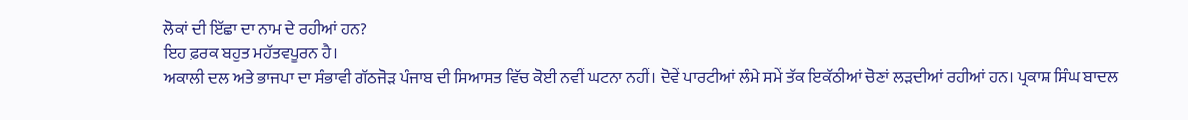ਲੋਕਾਂ ਦੀ ਇੱਛਾ ਦਾ ਨਾਮ ਦੇ ਰਹੀਆਂ ਹਨ?
ਇਹ ਫ਼ਰਕ ਬਹੁਤ ਮਹੱਤਵਪੂਰਨ ਹੈ।
ਅਕਾਲੀ ਦਲ ਅਤੇ ਭਾਜਪਾ ਦਾ ਸੰਭਾਵੀ ਗੱਠਜੋੜ ਪੰਜਾਬ ਦੀ ਸਿਆਸਤ ਵਿੱਚ ਕੋਈ ਨਵੀਂ ਘਟਨਾ ਨਹੀਂ। ਦੋਵੇਂ ਪਾਰਟੀਆਂ ਲੰਮੇ ਸਮੇਂ ਤੱਕ ਇਕੱਠੀਆਂ ਚੋਣਾਂ ਲੜਦੀਆਂ ਰਹੀਆਂ ਹਨ। ਪ੍ਰਕਾਸ਼ ਸਿੰਘ ਬਾਦਲ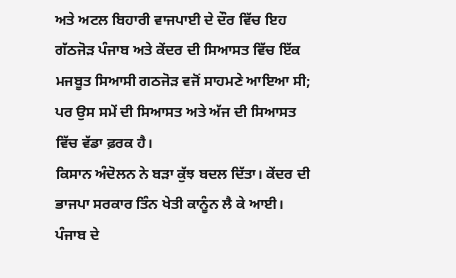ਅਤੇ ਅਟਲ ਬਿਹਾਰੀ ਵਾਜਪਾਈ ਦੇ ਦੌਰ ਵਿੱਚ ਇਹ ਗੱਠਜੋੜ ਪੰਜਾਬ ਅਤੇ ਕੇਂਦਰ ਦੀ ਸਿਆਸਤ ਵਿੱਚ ਇੱਕ ਮਜਬੂਤ ਸਿਆਸੀ ਗਠਜੋੜ ਵਜੋਂ ਸਾਹਮਣੇ ਆਇਆ ਸੀ; ਪਰ ਉਸ ਸਮੇਂ ਦੀ ਸਿਆਸਤ ਅਤੇ ਅੱਜ ਦੀ ਸਿਆਸਤ ਵਿੱਚ ਵੱਡਾ ਫ਼ਰਕ ਹੈ।
ਕਿਸਾਨ ਅੰਦੋਲਨ ਨੇ ਬੜਾ ਕੁੱਝ ਬਦਲ ਦਿੱਤਾ। ਕੇਂਦਰ ਦੀ ਭਾਜਪਾ ਸਰਕਾਰ ਤਿੰਨ ਖੇਤੀ ਕਾਨੂੰਨ ਲੈ ਕੇ ਆਈ। ਪੰਜਾਬ ਦੇ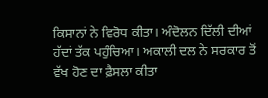ਕਿਸਾਨਾਂ ਨੇ ਵਿਰੋਧ ਕੀਤਾ। ਅੰਦੋਲਨ ਦਿੱਲੀ ਦੀਆਂ ਹੱਦਾਂ ਤੱਕ ਪਹੁੰਚਿਆ। ਅਕਾਲੀ ਦਲ ਨੇ ਸਰਕਾਰ ਤੋਂ ਵੱਖ ਹੋਣ ਦਾ ਫ਼ੈਸਲਾ ਕੀਤਾ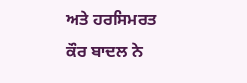ਅਤੇ ਹਰਸਿਮਰਤ ਕੌਰ ਬਾਦਲ ਨੇ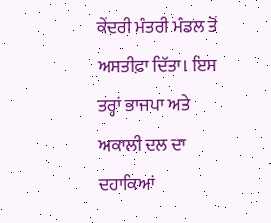ਕੇਂਦਰੀ ਮੰਤਰੀ ਮੰਡਲ ਤੋਂ ਅਸਤੀਫ਼ਾ ਦਿੱਤਾ। ਇਸ ਤਰ੍ਹਾਂ ਭਾਜਪਾ ਅਤੇ ਅਕਾਲੀ ਦਲ ਦਾ ਦਹਾਕਿਆਂ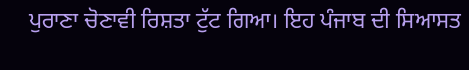ਪੁਰਾਣਾ ਚੋਣਾਵੀ ਰਿਸ਼ਤਾ ਟੁੱਟ ਗਿਆ। ਇਹ ਪੰਜਾਬ ਦੀ ਸਿਆਸਤ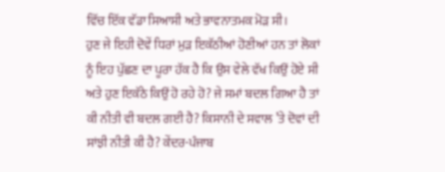ਵਿੱਚ ਇੱਕ ਵੱਡਾ ਸਿਆਸੀ ਅਤੇ ਭਾਵਨਾਤਮਕ ਮੋੜ ਸੀ।
ਹੁਣ ਜੇ ਇਹੀ ਦੋਵੇਂ ਧਿਰਾਂ ਮੁੜ ਇਕੱਠੀਆਂ ਹੋਣੀਆਂ ਹਨ ਤਾਂ ਲੋਕਾਂ ਨੂੰ ਇਹ ਪੁੱਛਣ ਦਾ ਪੂਰਾ ਹੱਕ ਹੈ ਕਿ ਉਸ ਵੇਲੇ ਵੱਖ ਕਿਉਂ ਹੋਏ ਸੀ ਅਤੇ ਹੁਣ ਇਕੱਠੇ ਕਿਉਂ ਹੋ ਰਹੇ ਹੋ? ਜੇ ਸਮਾਂ ਬਦਲ ਗਿਆ ਹੈ ਤਾਂ ਕੀ ਨੀਤੀ ਵੀ ਬਦਲ ਗਈ ਹੈ? ਕਿਸਾਨੀ ਦੇ ਸਵਾਲ ’ਤੇ ਦੋਵਾਂ ਦੀ ਸਾਂਝੀ ਨੀਤੀ ਕੀ ਹੈ? ਕੇਂਦਰ-ਪੰਜਾਬ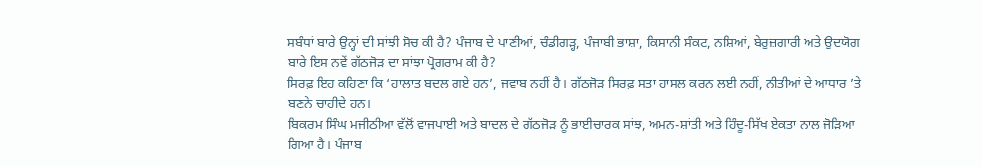ਸਬੰਧਾਂ ਬਾਰੇ ਉਨ੍ਹਾਂ ਦੀ ਸਾਂਝੀ ਸੋਚ ਕੀ ਹੈ? ਪੰਜਾਬ ਦੇ ਪਾਣੀਆਂ, ਚੰਡੀਗੜ੍ਹ, ਪੰਜਾਬੀ ਭਾਸ਼ਾ, ਕਿਸਾਨੀ ਸੰਕਟ, ਨਸ਼ਿਆਂ, ਬੇਰੁਜ਼ਗਾਰੀ ਅਤੇ ਉਦਯੋਗ ਬਾਰੇ ਇਸ ਨਵੇਂ ਗੱਠਜੋੜ ਦਾ ਸਾਂਝਾ ਪ੍ਰੋਗਰਾਮ ਕੀ ਹੈ?
ਸਿਰਫ਼ ਇਹ ਕਹਿਣਾ ਕਿ ‘ਹਾਲਾਤ ਬਦਲ ਗਏ ਹਨ’, ਜਵਾਬ ਨਹੀਂ ਹੈ। ਗੱਠਜੋੜ ਸਿਰਫ਼ ਸਤਾ ਹਾਸਲ ਕਰਨ ਲਈ ਨਹੀਂ, ਨੀਤੀਆਂ ਦੇ ਆਧਾਰ ’ਤੇ ਬਣਨੇ ਚਾਹੀਦੇ ਹਨ।
ਬਿਕਰਮ ਸਿੰਘ ਮਜੀਠੀਆ ਵੱਲੋਂ ਵਾਜਪਾਈ ਅਤੇ ਬਾਦਲ ਦੇ ਗੱਠਜੋੜ ਨੂੰ ਭਾਈਚਾਰਕ ਸਾਂਝ, ਅਮਨ-ਸ਼ਾਂਤੀ ਅਤੇ ਹਿੰਦੂ-ਸਿੱਖ ਏਕਤਾ ਨਾਲ ਜੋੜਿਆ ਗਿਆ ਹੈ। ਪੰਜਾਬ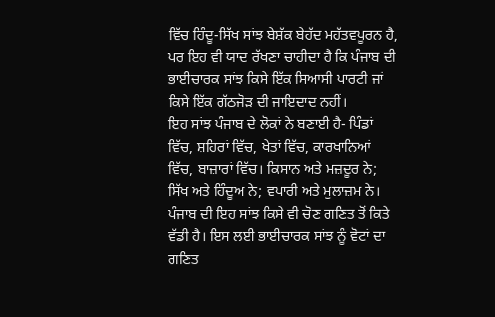ਵਿੱਚ ਹਿੰਦੂ-ਸਿੱਖ ਸਾਂਝ ਬੇਸ਼ੱਕ ਬੇਹੱਦ ਮਹੱਤਵਪੂਰਨ ਹੈ, ਪਰ ਇਹ ਵੀ ਯਾਦ ਰੱਖਣਾ ਚਾਹੀਦਾ ਹੈ ਕਿ ਪੰਜਾਬ ਦੀ ਭਾਈਚਾਰਕ ਸਾਂਝ ਕਿਸੇ ਇੱਕ ਸਿਆਸੀ ਪਾਰਟੀ ਜਾਂ ਕਿਸੇ ਇੱਕ ਗੱਠਜੋੜ ਦੀ ਜਾਇਦਾਦ ਨਹੀਂ।
ਇਹ ਸਾਂਝ ਪੰਜਾਬ ਦੇ ਲੋਕਾਂ ਨੇ ਬਣਾਈ ਹੈ- ਪਿੰਡਾਂ ਵਿੱਚ, ਸ਼ਹਿਰਾਂ ਵਿੱਚ, ਖੇਤਾਂ ਵਿੱਚ, ਕਾਰਖਾਨਿਆਂ ਵਿੱਚ, ਬਾਜ਼ਾਰਾਂ ਵਿੱਚ। ਕਿਸਾਨ ਅਤੇ ਮਜ਼ਦੂਰ ਨੇ; ਸਿੱਖ ਅਤੇ ਹਿੰਦੂਅ ਨੇ; ਵਪਾਰੀ ਅਤੇ ਮੁਲਾਜ਼ਮ ਨੇ। ਪੰਜਾਬ ਦੀ ਇਹ ਸਾਂਝ ਕਿਸੇ ਵੀ ਚੋਣ ਗਣਿਤ ਤੋਂ ਕਿਤੇ ਵੱਡੀ ਹੈ। ਇਸ ਲਈ ਭਾਈਚਾਰਕ ਸਾਂਝ ਨੂੰ ਵੋਟਾਂ ਦਾ ਗਣਿਤ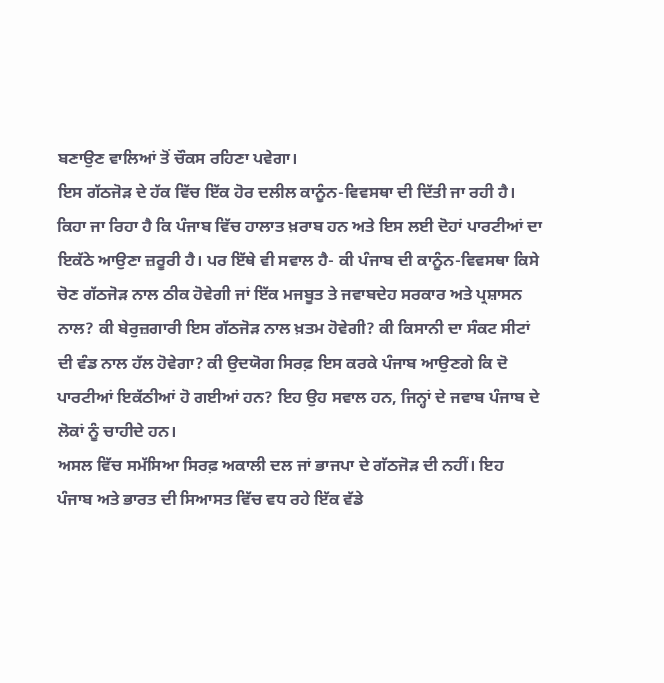ਬਣਾਉਣ ਵਾਲਿਆਂ ਤੋਂ ਚੌਕਸ ਰਹਿਣਾ ਪਵੇਗਾ।
ਇਸ ਗੱਠਜੋੜ ਦੇ ਹੱਕ ਵਿੱਚ ਇੱਕ ਹੋਰ ਦਲੀਲ ਕਾਨੂੰਨ-ਵਿਵਸਥਾ ਦੀ ਦਿੱਤੀ ਜਾ ਰਹੀ ਹੈ। ਕਿਹਾ ਜਾ ਰਿਹਾ ਹੈ ਕਿ ਪੰਜਾਬ ਵਿੱਚ ਹਾਲਾਤ ਖ਼ਰਾਬ ਹਨ ਅਤੇ ਇਸ ਲਈ ਦੋਹਾਂ ਪਾਰਟੀਆਂ ਦਾ ਇਕੱਠੇ ਆਉਣਾ ਜ਼ਰੂਰੀ ਹੈ। ਪਰ ਇੱਥੇ ਵੀ ਸਵਾਲ ਹੈ- ਕੀ ਪੰਜਾਬ ਦੀ ਕਾਨੂੰਨ-ਵਿਵਸਥਾ ਕਿਸੇ ਚੋਣ ਗੱਠਜੋੜ ਨਾਲ ਠੀਕ ਹੋਵੇਗੀ ਜਾਂ ਇੱਕ ਮਜਬੂਤ ਤੇ ਜਵਾਬਦੇਹ ਸਰਕਾਰ ਅਤੇ ਪ੍ਰਸ਼ਾਸਨ ਨਾਲ? ਕੀ ਬੇਰੁਜ਼ਗਾਰੀ ਇਸ ਗੱਠਜੋੜ ਨਾਲ ਖ਼ਤਮ ਹੋਵੇਗੀ? ਕੀ ਕਿਸਾਨੀ ਦਾ ਸੰਕਟ ਸੀਟਾਂ ਦੀ ਵੰਡ ਨਾਲ ਹੱਲ ਹੋਵੇਗਾ? ਕੀ ਉਦਯੋਗ ਸਿਰਫ਼ ਇਸ ਕਰਕੇ ਪੰਜਾਬ ਆਉਣਗੇ ਕਿ ਦੋ ਪਾਰਟੀਆਂ ਇਕੱਠੀਆਂ ਹੋ ਗਈਆਂ ਹਨ? ਇਹ ਉਹ ਸਵਾਲ ਹਨ, ਜਿਨ੍ਹਾਂ ਦੇ ਜਵਾਬ ਪੰਜਾਬ ਦੇ ਲੋਕਾਂ ਨੂੰ ਚਾਹੀਦੇ ਹਨ।
ਅਸਲ ਵਿੱਚ ਸਮੱਸਿਆ ਸਿਰਫ਼ ਅਕਾਲੀ ਦਲ ਜਾਂ ਭਾਜਪਾ ਦੇ ਗੱਠਜੋੜ ਦੀ ਨਹੀਂ। ਇਹ ਪੰਜਾਬ ਅਤੇ ਭਾਰਤ ਦੀ ਸਿਆਸਤ ਵਿੱਚ ਵਧ ਰਹੇ ਇੱਕ ਵੱਡੇ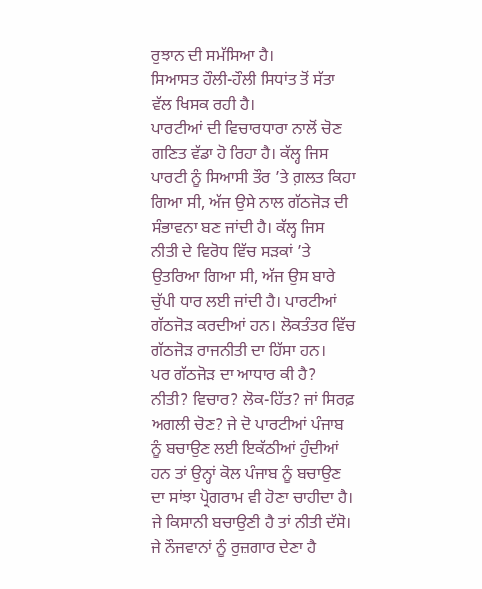ਰੁਝਾਨ ਦੀ ਸਮੱਸਿਆ ਹੈ।
ਸਿਆਸਤ ਹੌਲੀ-ਹੌਲੀ ਸਿਧਾਂਤ ਤੋਂ ਸੱਤਾ ਵੱਲ ਖਿਸਕ ਰਹੀ ਹੈ।
ਪਾਰਟੀਆਂ ਦੀ ਵਿਚਾਰਧਾਰਾ ਨਾਲੋਂ ਚੋਣ ਗਣਿਤ ਵੱਡਾ ਹੋ ਰਿਹਾ ਹੈ। ਕੱਲ੍ਹ ਜਿਸ ਪਾਰਟੀ ਨੂੰ ਸਿਆਸੀ ਤੌਰ ’ਤੇ ਗ਼ਲਤ ਕਿਹਾ ਗਿਆ ਸੀ, ਅੱਜ ਉਸੇ ਨਾਲ ਗੱਠਜੋੜ ਦੀ ਸੰਭਾਵਨਾ ਬਣ ਜਾਂਦੀ ਹੈ। ਕੱਲ੍ਹ ਜਿਸ ਨੀਤੀ ਦੇ ਵਿਰੋਧ ਵਿੱਚ ਸੜਕਾਂ ’ਤੇ ਉਤਰਿਆ ਗਿਆ ਸੀ, ਅੱਜ ਉਸ ਬਾਰੇ ਚੁੱਪੀ ਧਾਰ ਲਈ ਜਾਂਦੀ ਹੈ। ਪਾਰਟੀਆਂ ਗੱਠਜੋੜ ਕਰਦੀਆਂ ਹਨ। ਲੋਕਤੰਤਰ ਵਿੱਚ ਗੱਠਜੋੜ ਰਾਜਨੀਤੀ ਦਾ ਹਿੱਸਾ ਹਨ।
ਪਰ ਗੱਠਜੋੜ ਦਾ ਆਧਾਰ ਕੀ ਹੈ? ਨੀਤੀ? ਵਿਚਾਰ? ਲੋਕ-ਹਿੱਤ? ਜਾਂ ਸਿਰਫ਼ ਅਗਲੀ ਚੋਣ? ਜੇ ਦੋ ਪਾਰਟੀਆਂ ਪੰਜਾਬ ਨੂੰ ਬਚਾਉਣ ਲਈ ਇਕੱਠੀਆਂ ਹੁੰਦੀਆਂ ਹਨ ਤਾਂ ਉਨ੍ਹਾਂ ਕੋਲ ਪੰਜਾਬ ਨੂੰ ਬਚਾਉਣ ਦਾ ਸਾਂਝਾ ਪ੍ਰੋਗਰਾਮ ਵੀ ਹੋਣਾ ਚਾਹੀਦਾ ਹੈ।
ਜੇ ਕਿਸਾਨੀ ਬਚਾਉਣੀ ਹੈ ਤਾਂ ਨੀਤੀ ਦੱਸੋ। ਜੇ ਨੌਜਵਾਨਾਂ ਨੂੰ ਰੁਜ਼ਗਾਰ ਦੇਣਾ ਹੈ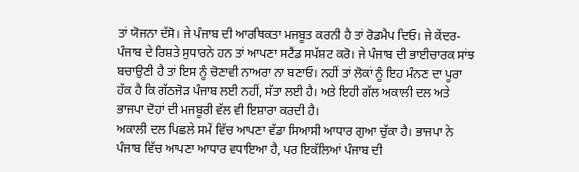ਤਾਂ ਯੋਜਨਾ ਦੱਸੋ। ਜੇ ਪੰਜਾਬ ਦੀ ਆਰਥਿਕਤਾ ਮਜਬੂਤ ਕਰਨੀ ਹੈ ਤਾਂ ਰੋਡਮੈਪ ਦਿਓ। ਜੇ ਕੇਂਦਰ-ਪੰਜਾਬ ਦੇ ਰਿਸ਼ਤੇ ਸੁਧਾਰਨੇ ਹਨ ਤਾਂ ਆਪਣਾ ਸਟੈਂਡ ਸਪੱਸ਼ਟ ਕਰੋ। ਜੇ ਪੰਜਾਬ ਦੀ ਭਾਈਚਾਰਕ ਸਾਂਝ ਬਚਾਉਣੀ ਹੈ ਤਾਂ ਇਸ ਨੂੰ ਚੋਣਾਵੀ ਨਾਅਰਾ ਨਾ ਬਣਾਓ। ਨਹੀਂ ਤਾਂ ਲੋਕਾਂ ਨੂੰ ਇਹ ਮੰਨਣ ਦਾ ਪੂਰਾ ਹੱਕ ਹੈ ਕਿ ਗੱਠਜੋੜ ਪੰਜਾਬ ਲਈ ਨਹੀਂ, ਸੱਤਾ ਲਈ ਹੈ। ਅਤੇ ਇਹੀ ਗੱਲ ਅਕਾਲੀ ਦਲ ਅਤੇ ਭਾਜਪਾ ਦੋਹਾਂ ਦੀ ਮਜਬੂਰੀ ਵੱਲ ਵੀ ਇਸ਼ਾਰਾ ਕਰਦੀ ਹੈ।
ਅਕਾਲੀ ਦਲ ਪਿਛਲੇ ਸਮੇਂ ਵਿੱਚ ਆਪਣਾ ਵੱਡਾ ਸਿਆਸੀ ਆਧਾਰ ਗੁਆ ਚੁੱਕਾ ਹੈ। ਭਾਜਪਾ ਨੇ ਪੰਜਾਬ ਵਿੱਚ ਆਪਣਾ ਆਧਾਰ ਵਧਾਇਆ ਹੈ, ਪਰ ਇਕੱਲਿਆਂ ਪੰਜਾਬ ਦੀ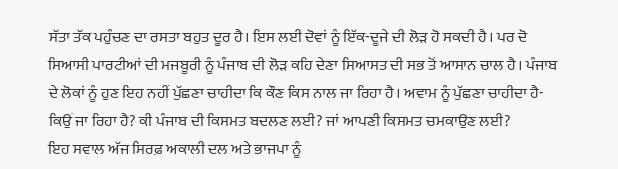ਸੱਤਾ ਤੱਕ ਪਹੁੰਚਣ ਦਾ ਰਸਤਾ ਬਹੁਤ ਦੂਰ ਹੈ। ਇਸ ਲਈ ਦੋਵਾਂ ਨੂੰ ਇੱਕ-ਦੂਜੇ ਦੀ ਲੋੜ ਹੋ ਸਕਦੀ ਹੈ। ਪਰ ਦੋ ਸਿਆਸੀ ਪਾਰਟੀਆਂ ਦੀ ਮਜਬੂਰੀ ਨੂੰ ਪੰਜਾਬ ਦੀ ਲੋੜ ਕਹਿ ਦੇਣਾ ਸਿਆਸਤ ਦੀ ਸਭ ਤੋਂ ਆਸਾਨ ਚਾਲ ਹੈ। ਪੰਜਾਬ ਦੇ ਲੋਕਾਂ ਨੂੰ ਹੁਣ ਇਹ ਨਹੀਂ ਪੁੱਛਣਾ ਚਾਹੀਦਾ ਕਿ ਕੌਣ ਕਿਸ ਨਾਲ ਜਾ ਰਿਹਾ ਹੈ। ਅਵਾਮ ਨੂੰ ਪੁੱਛਣਾ ਚਾਹੀਦਾ ਹੈ- ਕਿਉਂ ਜਾ ਰਿਹਾ ਹੈ? ਕੀ ਪੰਜਾਬ ਦੀ ਕਿਸਮਤ ਬਦਲਣ ਲਈ? ਜਾਂ ਆਪਣੀ ਕਿਸਮਤ ਚਮਕਾਉਣ ਲਈ?
ਇਹ ਸਵਾਲ ਅੱਜ ਸਿਰਫ਼ ਅਕਾਲੀ ਦਲ ਅਤੇ ਭਾਜਪਾ ਨੂੰ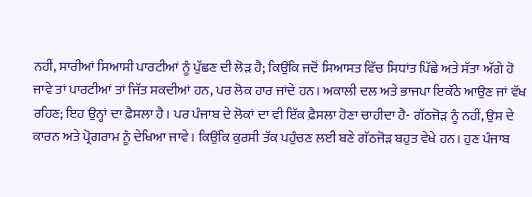ਨਹੀਂ, ਸਾਰੀਆਂ ਸਿਆਸੀ ਪਾਰਟੀਆਂ ਨੂੰ ਪੁੱਛਣ ਦੀ ਲੋੜ ਹੈ; ਕਿਉਂਕਿ ਜਦੋਂ ਸਿਆਸਤ ਵਿੱਚ ਸਿਧਾਂਤ ਪਿੱਛੇ ਅਤੇ ਸੱਤਾ ਅੱਗੇ ਹੋ ਜਾਵੇ ਤਾਂ ਪਾਰਟੀਆਂ ਤਾਂ ਜਿੱਤ ਸਕਦੀਆਂ ਹਨ, ਪਰ ਲੋਕ ਹਾਰ ਜਾਂਦੇ ਹਨ। ਅਕਾਲੀ ਦਲ ਅਤੇ ਭਾਜਪਾ ਇਕੱਠੇ ਆਉਣ ਜਾਂ ਵੱਖ ਰਹਿਣ; ਇਹ ਉਨ੍ਹਾਂ ਦਾ ਫ਼ੈਸਲਾ ਹੈ। ਪਰ ਪੰਜਾਬ ਦੇ ਲੋਕਾਂ ਦਾ ਵੀ ਇੱਕ ਫ਼ੈਸਲਾ ਹੋਣਾ ਚਾਹੀਦਾ ਹੈ- ਗੱਠਜੋੜ ਨੂੰ ਨਹੀਂ, ਉਸ ਦੇ ਕਾਰਨ ਅਤੇ ਪ੍ਰੋਗਰਾਮ ਨੂੰ ਦੇਖਿਆ ਜਾਵੇ। ਕਿਉਂਕਿ ਕੁਰਸੀ ਤੱਕ ਪਹੁੰਚਣ ਲਈ ਬਣੇ ਗੱਠਜੋੜ ਬਹੁਤ ਵੇਖੇ ਹਨ। ਹੁਣ ਪੰਜਾਬ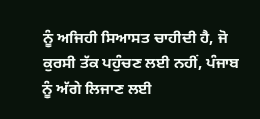ਨੂੰ ਅਜਿਹੀ ਸਿਆਸਤ ਚਾਹੀਦੀ ਹੈ, ਜੋ ਕੁਰਸੀ ਤੱਕ ਪਹੁੰਚਣ ਲਈ ਨਹੀਂ, ਪੰਜਾਬ ਨੂੰ ਅੱਗੇ ਲਿਜਾਣ ਲਈ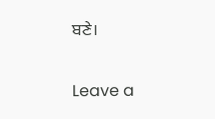ਬਣੇ।

Leave a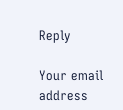Reply

Your email address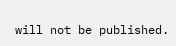will not be published.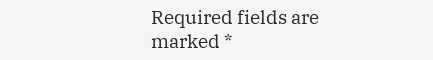Required fields are marked *